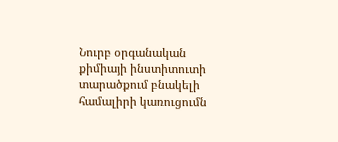Նուրբ օրգանական քիմիայի ինստիտուտի տարածքում բնակելի համալիրի կառուցումն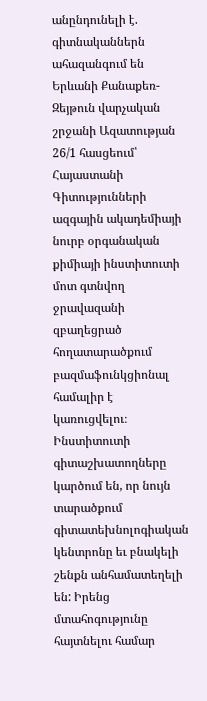անընդունելի է. գիտնականներն ահազանգում են
Երևանի Քանաքեռ-Զեյթուն վարչական շրջանի Ազատության 26/1 հասցեում՝ Հայաստանի Գիտությունների ազգային ակադեմիայի նուրբ օրգանական քիմիայի ինստիտուտի մոտ գտնվող ջրավազանի զբաղեցրած հողատարածքում բազմաֆունկցիոնալ համալիր է կառուցվելու։ Ինստիտուտի գիտաշխատողները կարծում են, որ նույն տարածքում գիտատեխնոլոգիական կենտրոնը եւ բնակելի շենքն անհամատեղելի են: Իրենց մտահոգությունը հայտնելու համար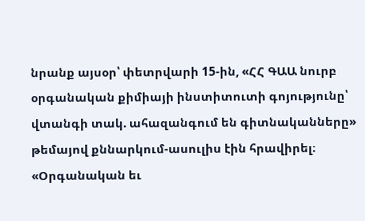նրանք այսօր՝ փետրվարի 15-ին, «ՀՀ ԳԱԱ նուրբ օրգանական քիմիայի ինստիտուտի գոյությունը՝ վտանգի տակ. ահազանգում են գիտնականները» թեմայով քննարկում-ասուլիս էին հրավիրել։
«Օրգանական եւ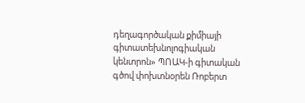դեղագործական քիմիայի գիտատեխնոլոգիական կենտրոն» ՊՈԱԿ-ի գիտական գծով փոխտնօրեն Ռոբերտ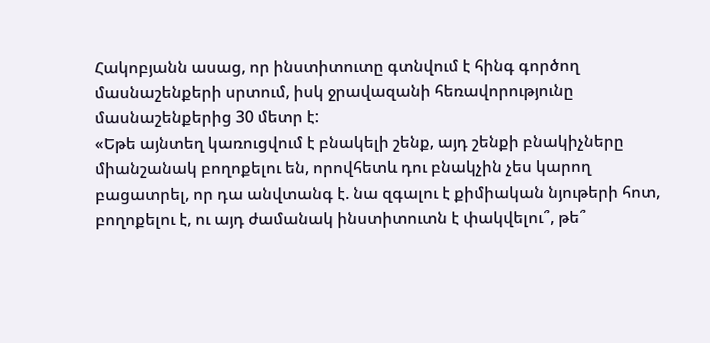Հակոբյանն ասաց, որ ինստիտուտը գտնվում է հինգ գործող մասնաշենքերի սրտում, իսկ ջրավազանի հեռավորությունը մասնաշենքերից 30 մետր է:
«Եթե այնտեղ կառուցվում է բնակելի շենք, այդ շենքի բնակիչները միանշանակ բողոքելու են, որովհետև դու բնակչին չես կարող բացատրել, որ դա անվտանգ է. նա զգալու է քիմիական նյութերի հոտ, բողոքելու է, ու այդ ժամանակ ինստիտուտն է փակվելու՞, թե՞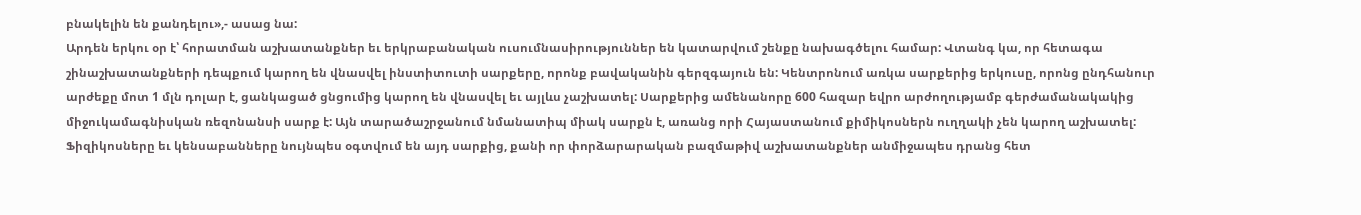բնակելին են քանդելու»,- ասաց նա:
Արդեն երկու օր է՝ հորատման աշխատանքներ եւ երկրաբանական ուսումնասիրություններ են կատարվում շենքը նախագծելու համար: Վտանգ կա, որ հետագա շինաշխատանքների դեպքում կարող են վնասվել ինստիտուտի սարքերը, որոնք բավականին գերզգայուն են: Կենտրոնում առկա սարքերից երկուսը, որոնց ընդհանուր արժեքը մոտ 1 մլն դոլար է, ցանկացած ցնցումից կարող են վնասվել եւ այլևս չաշխատել: Սարքերից ամենանորը 600 հազար եվրո արժողությամբ գերժամանակակից միջուկամագնիսկան ռեզոնանսի սարք է: Այն տարածաշրջանում նմանատիպ միակ սարքն է, առանց որի Հայաստանում քիմիկոսներն ուղղակի չեն կարող աշխատել: Ֆիզիկոսները եւ կենսաբանները նույնպես օգտվում են այդ սարքից, քանի որ փորձարարական բազմաթիվ աշխատանքներ անմիջապես դրանց հետ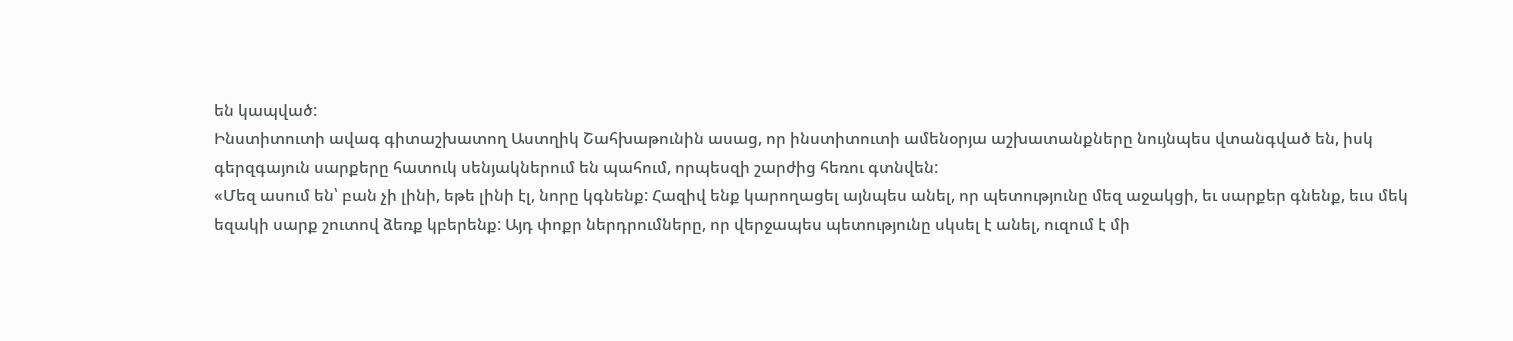են կապված:
Ինստիտուտի ավագ գիտաշխատող Աստղիկ Շահխաթունին ասաց, որ ինստիտուտի ամենօրյա աշխատանքները նույնպես վտանգված են, իսկ գերզգայուն սարքերը հատուկ սենյակներում են պահում, որպեսզի շարժից հեռու գտնվեն:
«Մեզ ասում են՝ բան չի լինի, եթե լինի էլ, նորը կգնենք: Հազիվ ենք կարողացել այնպես անել, որ պետությունը մեզ աջակցի, եւ սարքեր գնենք, եւս մեկ եզակի սարք շուտով ձեռք կբերենք: Այդ փոքր ներդրումները, որ վերջապես պետությունը սկսել է անել, ուզում է մի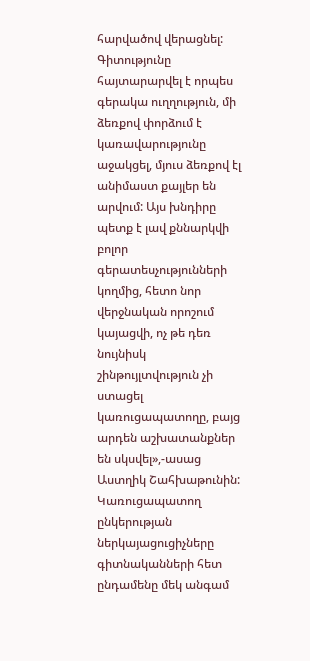հարվածով վերացնել: Գիտությունը հայտարարվել է որպես գերակա ուղղություն, մի ձեռքով փորձում է կառավարությունը աջակցել, մյուս ձեռքով էլ անիմաստ քայլեր են արվում: Այս խնդիրը պետք է լավ քննարկվի բոլոր գերատեսչությունների կողմից, հետո նոր վերջնական որոշում կայացվի, ոչ թե դեռ նույնիսկ շինթույլտվություն չի ստացել կառուցապատողը, բայց արդեն աշխատանքներ են սկսվել»,-ասաց Աստղիկ Շահխաթունին:
Կառուցապատող ընկերության ներկայացուցիչները գիտնականների հետ ընդամենը մեկ անգամ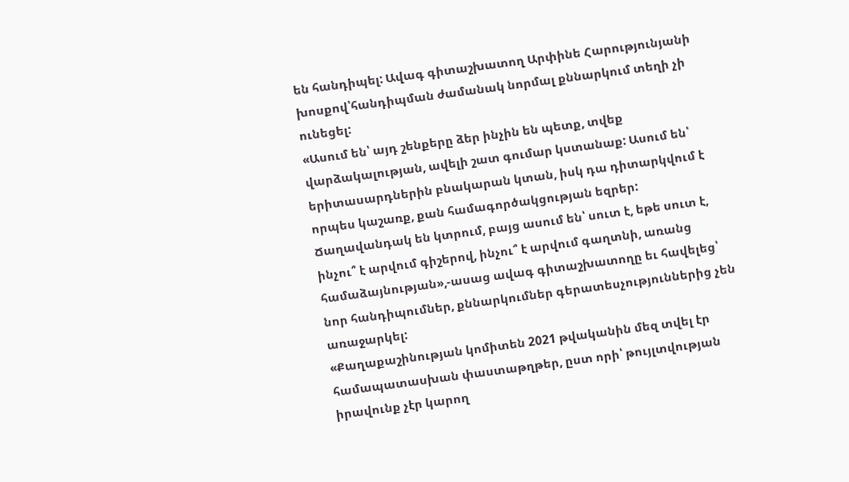են հանդիպել: Ավագ գիտաշխատող Արփինե Հարությունյանի խոսքով՝հանդիպման ժամանակ նորմալ քննարկում տեղի չի ունեցել:
«Ասում են՝ այդ շենքերը ձեր ինչին են պետք, տվեք վարձակալության, ավելի շատ գումար կստանաք: Ասում են՝ երիտասարդներին բնակարան կտան, իսկ դա դիտարկվում է որպես կաշառք, քան համագործակցության եզրեր: Ճաղավանդակ են կտրում, բայց ասում են՝ սուտ է, եթե սուտ է, ինչու՞ է արվում գիշերով, ինչու՞ է արվում գաղտնի, առանց համաձայնության»,-ասաց ավագ գիտաշխատողը եւ հավելեց՝ նոր հանդիպումներ, քննարկումներ գերատեսչություններից չեն առաջարկել:
«Քաղաքաշինության կոմիտեն 2021 թվականին մեզ տվել էր համապատասխան փաստաթղթեր, ըստ որի՝ թույլտվության իրավունք չէր կարող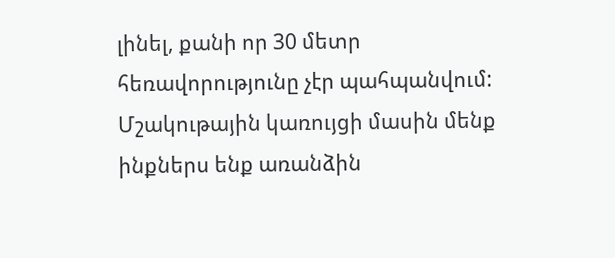լինել, քանի որ 30 մետր հեռավորությունը չէր պահպանվում: Մշակութային կառույցի մասին մենք ինքներս ենք առանձին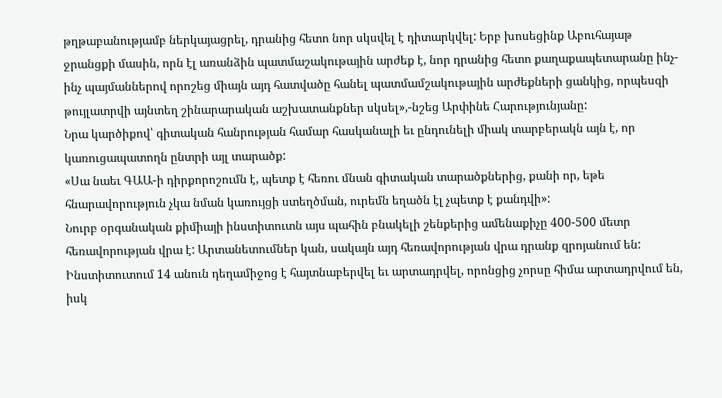թղթաբանությամբ ներկայացրել, դրանից հետո նոր սկսվել է դիտարկվել: Երբ խոսեցինք Աբուհայաթ ջրանցքի մասին, որն էլ առանձին պատմաշակութային արժեք է, նոր դրանից հետո քաղաքապետարանը ինչ-ինչ պայմաններով որոշեց միայն այդ հատվածը հանել պատմամշակութային արժեքների ցանկից, որպեսզի թույլատրվի այնտեղ շինարարական աշխատանքներ սկսել»,-նշեց Արփինե Հարությունյանը:
Նրա կարծիքով՝ գիտական հանրության համար հասկանալի եւ ընդունելի միակ տարբերակն այն է, որ կառուցապատողն ընտրի այլ տարածք:
«Սա նաեւ ԳԱԱ-ի դիրքորոշումն է, պետք է հեռու մնան գիտական տարածքներից, քանի որ, եթե հնարավորություն չկա նման կառույցի ստեղծման, ուրեմն եղածն էլ չպետք է քանդվի»:
Նուրբ օրգանական քիմիայի ինստիտուտն այս պահին բնակելի շենքերից ամենաքիչը 400-500 մետր հեռավորության վրա է: Արտանետումներ կան, սակայն այդ հեռավորության վրա դրանք զրոյանում են: Ինստիտուտում 14 անուն դեղամիջոց է հայտնաբերվել եւ արտադրվել, որոնցից չորսը հիմա արտադրվում են, իսկ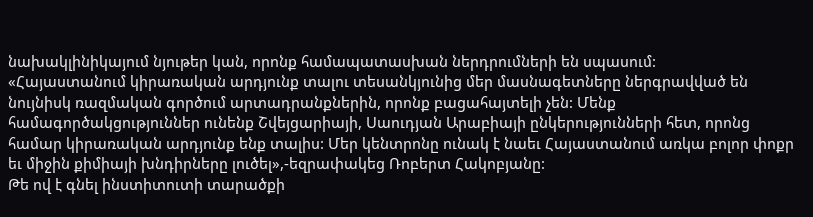նախակլինիկայում նյութեր կան, որոնք համապատասխան ներդրումների են սպասում:
«Հայաստանում կիրառական արդյունք տալու տեսանկյունից մեր մասնագետները ներգրավված են նույնիսկ ռազմական գործում արտադրանքներին, որոնք բացահայտելի չեն: Մենք համագործակցություններ ունենք Շվեյցարիայի, Սաուդյան Արաբիայի ընկերությունների հետ, որոնց համար կիրառական արդյունք ենք տալիս: Մեր կենտրոնը ունակ է նաեւ Հայաստանում առկա բոլոր փոքր եւ միջին քիմիայի խնդիրները լուծել»,-եզրափակեց Ռոբերտ Հակոբյանը:
Թե ով է գնել ինստիտուտի տարածքի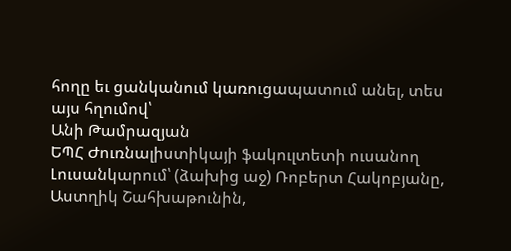հողը եւ ցանկանում կառուցապատում անել, տես այս հղումով՝
Անի Թամրազյան
ԵՊՀ Ժուռնալիստիկայի ֆակուլտետի ուսանող
Լուսանկարում՝ (ձախից աջ) Ռոբերտ Հակոբյանը, Աստղիկ Շահխաթունին,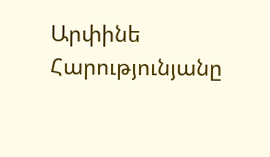Արփինե Հարությունյանը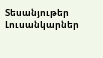Տեսանյութեր
Լուսանկարներ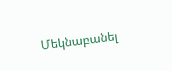Մեկնաբանել